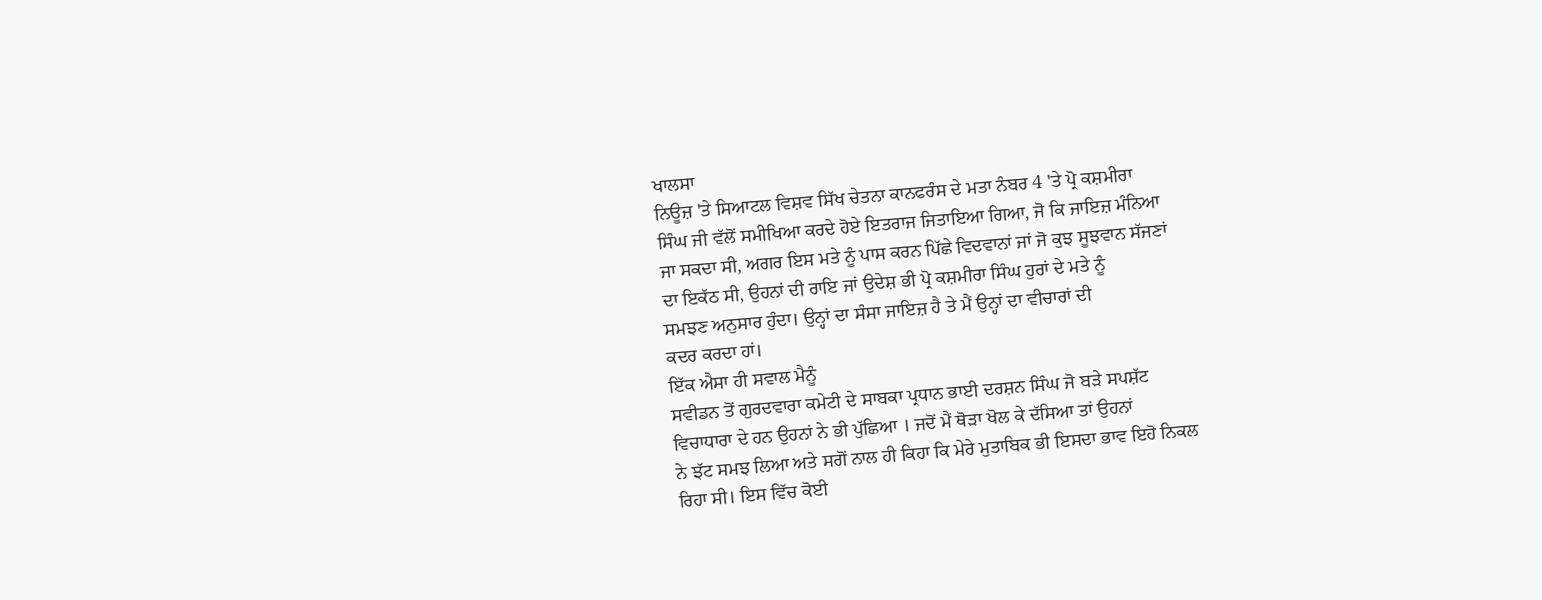ਖਾਲਸਾ
ਨਿਊਜ਼ 'ਤੇ ਸਿਆਟਲ ਵਿਸ਼ਵ ਸਿੱਖ ਚੇਤਨਾ ਕਾਨਫਰੰਸ ਦੇ ਮਤਾ ਨੰਬਰ 4 'ਤੇ ਪ੍ਰੋ ਕਸ਼ਮੀਰਾ
ਸਿੰਘ ਜੀ ਵੱਲੋਂ ਸਮੀਖਿਆ ਕਰਦੇ ਹੋਏ ਇਤਰਾਜ ਜਿਤਾਇਆ ਗਿਆ, ਜੋ ਕਿ ਜਾਇਜ਼ ਮੰਨਿਆ
ਜਾ ਸਕਦਾ ਸੀ, ਅਗਰ ਇਸ ਮਤੇ ਨੂੰ ਪਾਸ ਕਰਨ ਪਿੱਛੇ ਵਿਦਵਾਨਾਂ ਜਾਂ ਜੋ ਕੁਝ ਸੂਝਵਾਨ ਸੱਜਣਾਂ
ਦਾ ਇਕੱਠ ਸੀ, ਉਹਨਾਂ ਦੀ ਰਾਇ ਜਾਂ ਉਦੇਸ਼ ਭੀ ਪ੍ਰੋ ਕਸ਼ਮੀਰਾ ਸਿੰਘ ਹੁਰਾਂ ਦੇ ਮਤੇ ਨੂੰ
ਸਮਝਣ ਅਨੁਸਾਰ ਹੁੰਦਾ। ਉਨ੍ਹਾਂ ਦਾ ਸੰਸਾ ਜਾਇਜ਼ ਹੈ ਤੇ ਮੈਂ ਉਨ੍ਹਾਂ ਦਾ ਵੀਚਾਰਾਂ ਦੀ
ਕਦਰ ਕਰਦਾ ਹਾਂ।
ਇੱਕ ਐਸਾ ਹੀ ਸਵਾਲ ਮੈਨੂੰ
ਸਵੀਡਨ ਤੋਂ ਗੁਰਦਵਾਰਾ ਕਮੇਟੀ ਦੇ ਸਾਬਕਾ ਪ੍ਰਧਾਨ ਭਾਈ ਦਰਸ਼ਨ ਸਿੰਘ ਜੋ ਬੜੇ ਸਪਸ਼ੱਟ
ਵਿਚਾਧਾਰਾ ਦੇ ਹਨ ਉਹਨਾਂ ਨੇ ਭੀ ਪੁੱਛਿਆ । ਜਦੋਂ ਮੈਂ ਥੋੜਾ ਖੋਲ ਕੇ ਦੱਸਿਆ ਤਾਂ ਉਹਨਾਂ
ਨੇ ਝੱਟ ਸਮਝ ਲਿਆ ਅਤੇ ਸਗੋਂ ਨਾਲ ਹੀ ਕਿਹਾ ਕਿ ਮੇਰੇ ਮੁਤਾਬਿਕ ਭੀ ਇਸਦਾ ਭਾਵ ਇਹੋ ਨਿਕਲ
ਰਿਹਾ ਸੀ। ਇਸ ਵਿੱਚ ਕੋਈ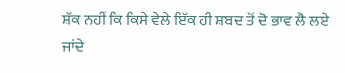ਸ਼ੱਕ ਨਹੀਂ ਕਿ ਕਿਸੇ ਵੇਲੇ ਇੱਕ ਹੀ ਸ਼ਬਦ ਤੋਂ ਦੋ ਭਾਵ ਲੈ ਲਏ
ਜਾਂਦੇ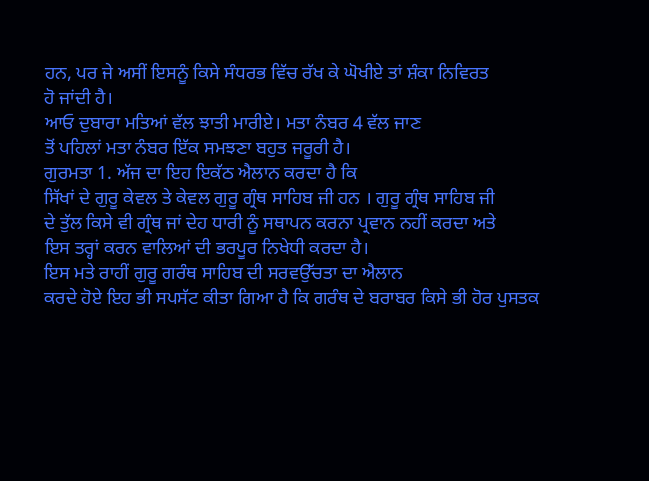ਹਨ, ਪਰ ਜੇ ਅਸੀਂ ਇਸਨੂੰ ਕਿਸੇ ਸੰਧਰਭ ਵਿੱਚ ਰੱਖ ਕੇ ਘੋਖੀਏ ਤਾਂ ਸ਼ੰਕਾ ਨਿਵਿਰਤ
ਹੋ ਜਾਂਦੀ ਹੈ।
ਆਓ ਦੁਬਾਰਾ ਮਤਿਆਂ ਵੱਲ ਝਾਤੀ ਮਾਰੀਏ। ਮਤਾ ਨੰਬਰ 4 ਵੱਲ ਜਾਣ
ਤੋਂ ਪਹਿਲਾਂ ਮਤਾ ਨੰਬਰ ਇੱਕ ਸਮਝਣਾ ਬਹੁਤ ਜਰੂਰੀ ਹੈ।
ਗੁਰਮਤਾ 1. ਅੱਜ ਦਾ ਇਹ ਇਕੱਠ ਐਲਾਨ ਕਰਦਾ ਹੈ ਕਿ
ਸਿੱਖਾਂ ਦੇ ਗੁਰੂ ਕੇਵਲ ਤੇ ਕੇਵਲ ਗੁਰੂ ਗ੍ਰੰਥ ਸਾਹਿਬ ਜੀ ਹਨ । ਗੁਰੂ ਗ੍ਰੰਥ ਸਾਹਿਬ ਜੀ
ਦੇ ਤੁੱਲ ਕਿਸੇ ਵੀ ਗ੍ਰੰਥ ਜਾਂ ਦੇਹ ਧਾਰੀ ਨੂੰ ਸਥਾਪਨ ਕਰਨਾ ਪ੍ਰਵਾਨ ਨਹੀਂ ਕਰਦਾ ਅਤੇ
ਇਸ ਤਰ੍ਹਾਂ ਕਰਨ ਵਾਲਿਆਂ ਦੀ ਭਰਪੂਰ ਨਿਖੇਧੀ ਕਰਦਾ ਹੈ।
ਇਸ ਮਤੇ ਰਾਹੀਂ ਗੁਰੂ ਗਰੰਥ ਸਾਹਿਬ ਦੀ ਸਰਵਉੱਚਤਾ ਦਾ ਐਲਾਨ
ਕਰਦੇ ਹੋਏ ਇਹ ਭੀ ਸਪਸੱਟ ਕੀਤਾ ਗਿਆ ਹੈ ਕਿ ਗਰੰਥ ਦੇ ਬਰਾਬਰ ਕਿਸੇ ਭੀ ਹੋਰ ਪੁਸਤਕ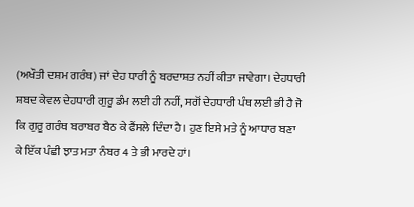(ਅਖੌਤੀ ਦਸ਼ਮ ਗਰੰਥ) ਜਾਂ ਦੇਹ ਧਾਰੀ ਨੂੰ ਬਰਦਾਸ਼ਤ ਨਹੀਂ ਕੀਤਾ ਜਾਵੇਗਾ। ਦੇਹਧਾਰੀ
ਸ਼ਬਦ ਕੇਵਲ ਦੇਹਧਾਰੀ ਗੁਰੂ ਡੰਮ ਲਈ ਹੀ ਨਹੀਂ, ਸਗੋਂ ਦੇਹਧਾਰੀ ਪੰਥ ਲਈ ਭੀ ਹੈ ਜੋ
ਕਿ ਗੁਰੂ ਗਰੰਥ ਬਰਾਬਰ ਬੈਠ ਕੇ ਫੈਂਸਲੇ ਦਿੰਦਾ ਹੈ। ਹੁਣ ਇਸੇ ਮਤੇ ਨੂੰ ਆਧਾਰ ਬਣਾ
ਕੇ ਇੱਕ ਪੰਛੀ ਝਾਤ ਮਤਾ ਨੰਬਰ 4 ਤੇ ਭੀ ਮਾਰਦੇ ਹਾਂ।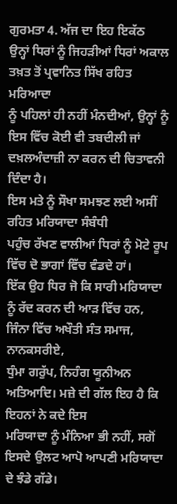ਗੁਰਮਤਾ 4. ਅੱਜ ਦਾ ਇਹ ਇਕੱਠ
ਉਨ੍ਹਾਂ ਧਿਰਾਂ ਨੂੰ ਜਿਹੜੀਆਂ ਧਿਰਾਂ ਅਕਾਲ ਤਖ਼ਤ ਤੋਂ ਪ੍ਰਵਾਨਿਤ ਸਿੱਖ ਰਹਿਤ ਮਰਿਆਦਾ
ਨੂੰ ਪਹਿਲਾਂ ਹੀ ਨਹੀਂ ਮੰਨਦੀਆਂ, ਉਨ੍ਹਾਂ ਨੂੰ ਇਸ ਵਿੱਚ ਕੋਈ ਵੀ ਤਬਦੀਲੀ ਜਾਂ
ਦਖ਼ਲਅੰਦਾਜ਼ੀ ਨਾ ਕਰਨ ਦੀ ਚਿਤਾਵਨੀ ਦਿੰਦਾ ਹੈ।
ਇਸ ਮਤੇ ਨੂੰ ਸੌਖਾ ਸਮਝਣ ਲਈ ਅਸੀਂ ਰਹਿਤ ਮਰਿਯਾਦਾ ਸੰਬੰਧੀ
ਪਹੁੰਚ ਰੱਖਣ ਵਾਲੀਆਂ ਧਿਰਾਂ ਨੂੰ ਮੋਟੇ ਰੂਪ ਵਿੱਚ ਦੋ ਭਾਗਾਂ ਵਿੱਚ ਵੰਡਦੇ ਹਾਂ।
ਇੱਕ ਉਹ ਧਿਰ ਜੋ ਕਿ ਸਾਰੀ ਮਰਿਯਾਦਾ
ਨੂੰ ਰੱਦ ਕਰਨ ਦੀ ਆੜ ਵਿੱਚ ਹਨ, ਜਿੰਨਾ ਵਿੱਚ ਅਖੌਤੀ ਸੰਤ ਸਮਾਜ, ਨਾਨਕਸਰੀਏ,
ਧੁੰਮਾ ਗਰੁੱਪ, ਨਿਹੰਗ ਯੂਨੀਅਨ ਅਤਿਆਦਿ। ਮਜ਼ੇ ਦੀ ਗੱਲ ਇਹ ਹੈ ਕਿ ਇਹਨਾਂ ਨੇ ਕਦੇ ਇਸ
ਮਰਿਯਾਦਾ ਨੂੰ ਮੰਨਿਆ ਭੀ ਨਹੀਂ, ਸਗੋਂ ਇਸਦੇ ਉਲਟ ਆਪੋ ਆਪਣੀ ਮਰਿਯਾਦਾ ਦੇ ਝੰਡੇ ਗੱਡੇ।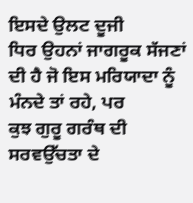ਇਸਦੇ ਉਲਟ ਦੂਜੀ
ਧਿਰ ਉਹਨਾਂ ਜਾਗਰੂਕ ਸੱਜਣਾਂ ਦੀ ਹੈ ਜੋ ਇਸ ਮਰਿਯਾਦਾ ਨੂੰ ਮੰਨਦੇ ਤਾਂ ਰਹੇ, ਪਰ
ਕੁਝ ਗੁਰੂ ਗਰੰਥ ਦੀ ਸਰਵਉੱਚਤਾ ਦੇ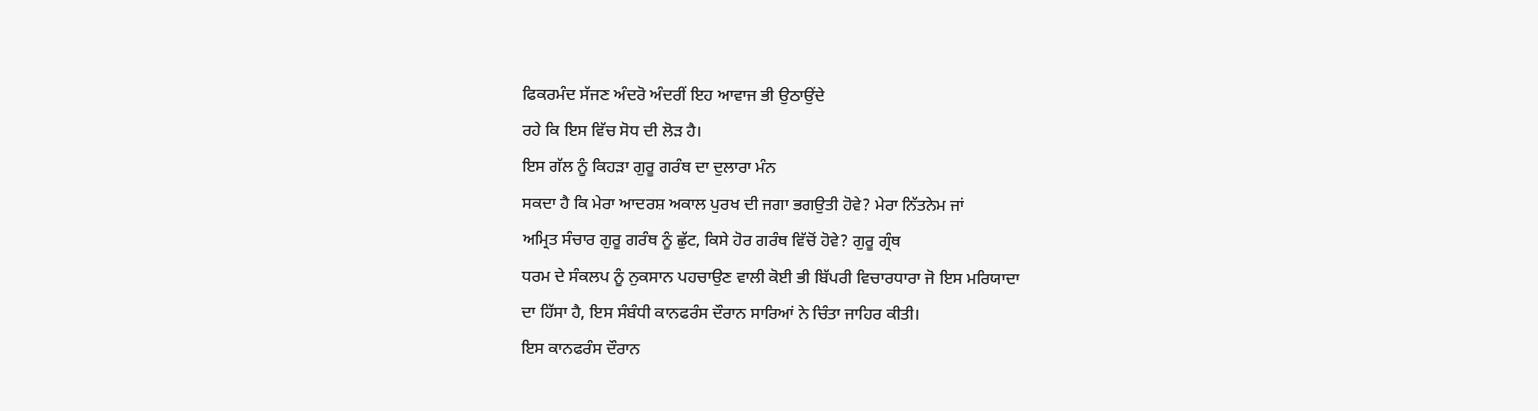ਫਿਕਰਮੰਦ ਸੱਜਣ ਅੰਦਰੋ ਅੰਦਰੀਂ ਇਹ ਆਵਾਜ ਭੀ ਉਠਾਉਂਦੇ
ਰਹੇ ਕਿ ਇਸ ਵਿੱਚ ਸੋਧ ਦੀ ਲੋੜ ਹੈ।
ਇਸ ਗੱਲ ਨੂੰ ਕਿਹੜਾ ਗੁਰੂ ਗਰੰਥ ਦਾ ਦੁਲਾਰਾ ਮੰਨ
ਸਕਦਾ ਹੈ ਕਿ ਮੇਰਾ ਆਦਰਸ਼ ਅਕਾਲ ਪੁਰਖ ਦੀ ਜਗਾ ਭਗਉਤੀ ਹੋਵੇ? ਮੇਰਾ ਨਿੱਤਨੇਮ ਜਾਂ
ਅਮ੍ਰਿਤ ਸੰਚਾਰ ਗੁਰੂ ਗਰੰਥ ਨੂੰ ਛੁੱਟ, ਕਿਸੇ ਹੋਰ ਗਰੰਥ ਵਿੱਚੋਂ ਹੋਵੇ? ਗੁਰੂ ਗ੍ਰੰਥ
ਧਰਮ ਦੇ ਸੰਕਲਪ ਨੂੰ ਨੁਕਸਾਨ ਪਹਚਾਉਣ ਵਾਲੀ ਕੋਈ ਭੀ ਬਿੱਪਰੀ ਵਿਚਾਰਧਾਰਾ ਜੋ ਇਸ ਮਰਿਯਾਦਾ
ਦਾ ਹਿੱਸਾ ਹੈ, ਇਸ ਸੰਬੰਧੀ ਕਾਨਫਰੰਸ ਦੌਰਾਨ ਸਾਰਿਆਂ ਨੇ ਚਿੰਤਾ ਜਾਹਿਰ ਕੀਤੀ।
ਇਸ ਕਾਨਫਰੰਸ ਦੌਰਾਨ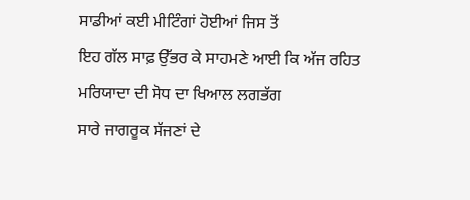ਸਾਡੀਆਂ ਕਈ ਮੀਟਿੰਗਾਂ ਹੋਈਆਂ ਜਿਸ ਤੋਂ
ਇਹ ਗੱਲ ਸਾਫ਼ ਉੱਭਰ ਕੇ ਸਾਹਮਣੇ ਆਈ ਕਿ ਅੱਜ ਰਹਿਤ ਮਰਿਯਾਦਾ ਦੀ ਸੋਧ ਦਾ ਖਿਆਲ ਲਗਭੱਗ
ਸਾਰੇ ਜਾਗਰੂਕ ਸੱਜਣਾਂ ਦੇ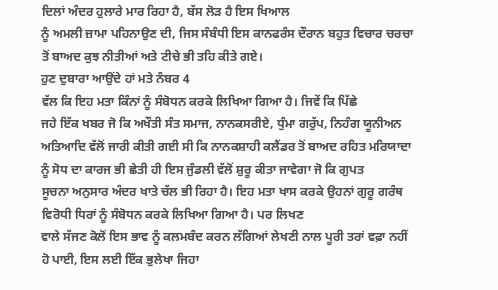ਦਿਲਾਂ ਅੰਦਰ ਹੁਲਾਰੇ ਮਾਰ ਰਿਹਾ ਹੈ, ਬੱਸ ਲੋੜ ਹੈ ਇਸ ਖਿਆਲ
ਨੂੰ ਅਮਲੀ ਜ਼ਾਮਾ ਪਹਿਨਾਉਣ ਦੀ, ਜਿਸ ਸੰਬੰਧੀ ਇਸ ਕਾਨਫਰੰਸ ਦੌਰਾਨ ਬਹੁਤ ਵਿਚਾਰ ਚਰਚਾ
ਤੋਂ ਬਾਅਦ ਕੁਝ ਨੀਤੀਆਂ ਅਤੇ ਟੀਚੇ ਭੀ ਤਹਿ ਕੀਤੇ ਗਏ।
ਹੁਣ ਦੁਬਾਰਾ ਆਉਂਦੇ ਹਾਂ ਮਤੇ ਨੰਬਰ 4
ਵੱਲ ਕਿ ਇਹ ਮਤਾ ਕਿੰਨਾਂ ਨੂੰ ਸੰਬੋਧਨ ਕਰਕੇ ਲਿਖਿਆ ਗਿਆ ਹੈ। ਜਿਵੇਂ ਕਿ ਪਿੱਛੇ
ਜਹੇ ਇੱਕ ਖਬਰ ਜੋ ਕਿ ਅਖੌਤੀ ਸੰਤ ਸਮਾਜ, ਨਾਨਕਸਰੀਏ, ਧੁੰਮਾ ਗਰੁੱਪ, ਨਿਹੰਗ ਯੂਨੀਅਨ
ਅਤਿਆਦਿ ਵੱਲੋਂ ਜਾਰੀ ਕੀਤੀ ਗਈ ਸੀ ਕਿ ਨਾਨਕਸ਼ਾਹੀ ਕਲੈਂਡਰ ਤੋਂ ਬਾਅਦ ਰਹਿਤ ਮਰਿਯਾਦਾ
ਨੂੰ ਸੋਧ ਦਾ ਕਾਰਜ ਭੀ ਛੇਤੀ ਹੀ ਇਸ ਜੁੰਡਲੀ ਵੱਲੋਂ ਸ਼ੁਰੂ ਕੀਤਾ ਜਾਵੇਗਾ ਜੋ ਕਿ ਗੁਪਤ
ਸੂਚਨਾ ਅਨੁਸਾਰ ਅੰਦਰ ਖਾਤੇ ਚੱਲ ਭੀ ਰਿਹਾ ਹੈ। ਇਹ ਮਤਾ ਖਾਸ ਕਰਕੇ ਉਹਨਾਂ ਗੁਰੂ ਗਰੰਥ
ਵਿਰੋਧੀ ਧਿਰਾਂ ਨੂੰ ਸੰਬੋਧਨ ਕਰਕੇ ਲਿਖਿਆ ਗਿਆ ਹੈ। ਪਰ ਲਿਖਣ
ਵਾਲੇ ਸੱਜਣ ਕੋਲੋਂ ਇਸ ਭਾਵ ਨੂੰ ਕਲਮਬੰਦ ਕਰਨ ਲੱਗਿਆਂ ਲੇਖਣੀ ਨਾਲ ਪੂਰੀ ਤਰਾਂ ਵਫ਼ਾ ਨਹੀਂ
ਹੋ ਪਾਈ, ਇਸ ਲਈ ਇੱਕ ਭੁਲੇਖਾ ਜਿਹਾ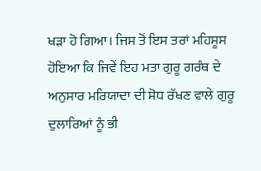ਖੜਾ ਹੋ ਗਿਆ। ਜਿਸ ਤੋਂ ਇਸ ਤਰਾਂ ਮਹਿਸੂਸ
ਹੋਇਆ ਕਿ ਜਿਵੇਂ ਇਹ ਮਤਾ ਗੁਰੂ ਗਰੰਥ ਦੇ ਅਨੁਸਾਰ ਮਰਿਯਾਦਾ ਦੀ ਸੋਧ ਰੱਖਣ ਵਾਲੇ ਗੁਰੂ
ਦੁਲਾਰਿਆਂ ਨੂੰ ਭੀ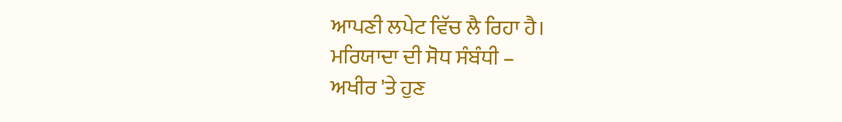ਆਪਣੀ ਲਪੇਟ ਵਿੱਚ ਲੈ ਰਿਹਾ ਹੈ।
ਮਰਿਯਾਦਾ ਦੀ ਸੋਧ ਸੰਬੰਧੀ –
ਅਖੀਰ 'ਤੇ ਹੁਣ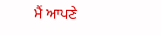ਮੈਂ ਆਪਣੇ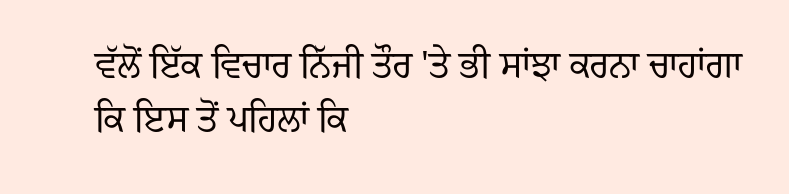ਵੱਲੋਂ ਇੱਕ ਵਿਚਾਰ ਨਿੱਜੀ ਤੌਰ 'ਤੇ ਭੀ ਸਾਂਝਾ ਕਰਨਾ ਚਾਹਾਂਗਾ
ਕਿ ਇਸ ਤੋਂ ਪਹਿਲਾਂ ਕਿ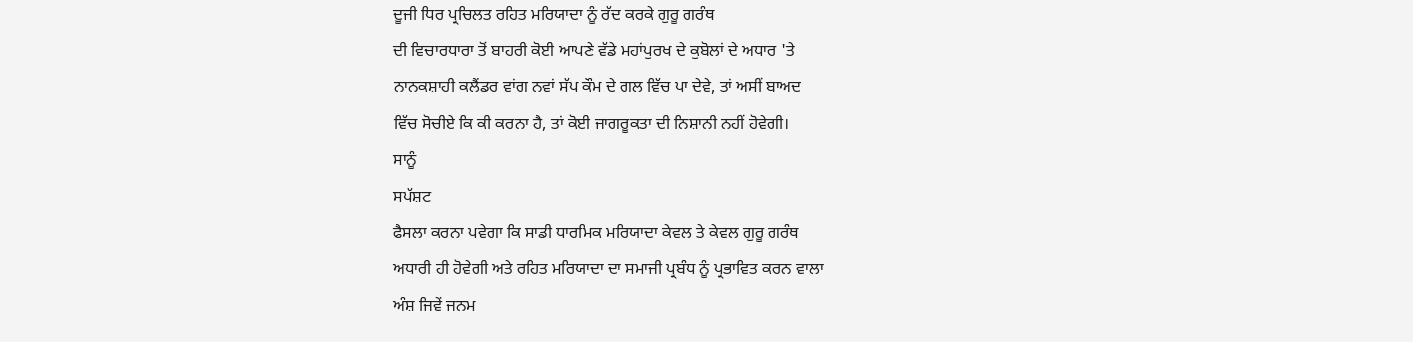ਦੂਜੀ ਧਿਰ ਪ੍ਰਚਿਲਤ ਰਹਿਤ ਮਰਿਯਾਦਾ ਨੂੰ ਰੱਦ ਕਰਕੇ ਗੁਰੂ ਗਰੰਥ
ਦੀ ਵਿਚਾਰਧਾਰਾ ਤੋਂ ਬਾਹਰੀ ਕੋਈ ਆਪਣੇ ਵੱਡੇ ਮਹਾਂਪੁਰਖ ਦੇ ਕੁਬੋਲਾਂ ਦੇ ਅਧਾਰ 'ਤੇ
ਨਾਨਕਸ਼ਾਹੀ ਕਲੈਂਡਰ ਵਾਂਗ ਨਵਾਂ ਸੱਪ ਕੌਮ ਦੇ ਗਲ ਵਿੱਚ ਪਾ ਦੇਵੇ, ਤਾਂ ਅਸੀਂ ਬਾਅਦ
ਵਿੱਚ ਸੋਚੀਏ ਕਿ ਕੀ ਕਰਨਾ ਹੈ, ਤਾਂ ਕੋਈ ਜਾਗਰੂਕਤਾ ਦੀ ਨਿਸ਼ਾਨੀ ਨਹੀਂ ਹੋਵੇਗੀ।
ਸਾਨੂੰ
ਸਪੱਸ਼ਟ
ਫੈਸਲਾ ਕਰਨਾ ਪਵੇਗਾ ਕਿ ਸਾਡੀ ਧਾਰਮਿਕ ਮਰਿਯਾਦਾ ਕੇਵਲ ਤੇ ਕੇਵਲ ਗੁਰੂ ਗਰੰਥ
ਅਧਾਰੀ ਹੀ ਹੋਵੇਗੀ ਅਤੇ ਰਹਿਤ ਮਰਿਯਾਦਾ ਦਾ ਸਮਾਜੀ ਪ੍ਰਬੰਧ ਨੂੰ ਪ੍ਰਭਾਵਿਤ ਕਰਨ ਵਾਲਾ
ਅੰਸ਼ ਜਿਵੇਂ ਜਨਮ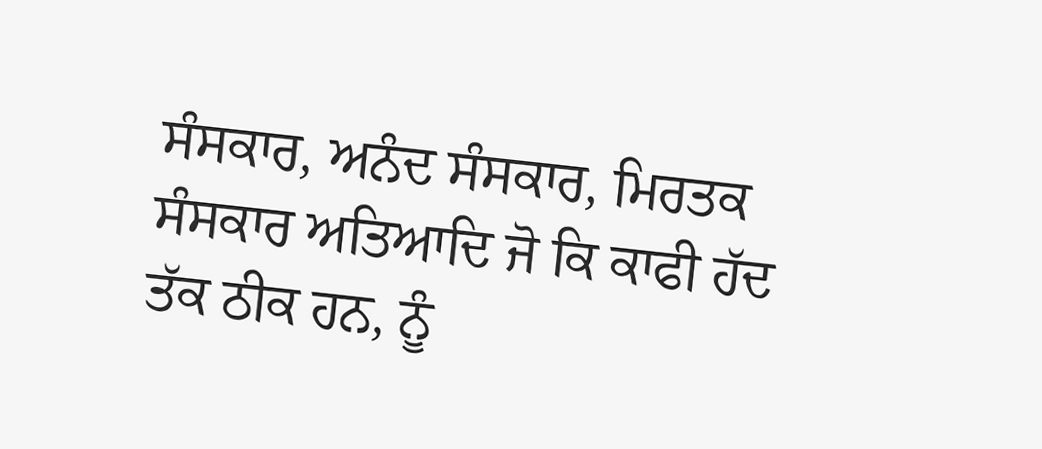ਸੰਸਕਾਰ, ਅਨੰਦ ਸੰਸਕਾਰ, ਮਿਰਤਕ ਸੰਸਕਾਰ ਅਤਿਆਦਿ ਜੋ ਕਿ ਕਾਫੀ ਹੱਦ
ਤੱਕ ਠੀਕ ਹਨ, ਨੂੰ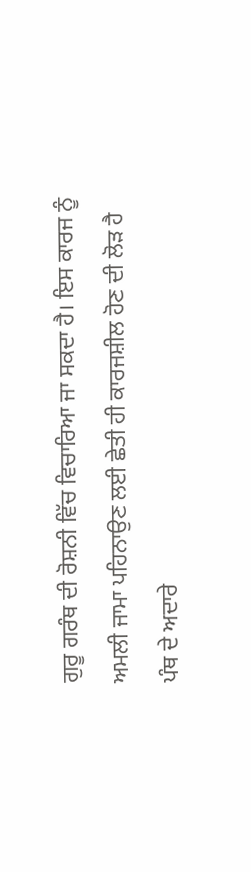ਗੁਰੂ ਗਰੰਥ ਦੀ ਰੋਸ਼ਨੀ ਵਿੱਚ ਵਿਚਾਰਿਆ ਜਾ ਸਕਦਾ ਹੈ। ਇਸ ਕਾਰਜ ਨੂੰ
ਅਮਲੀ ਜਾਮਾ ਪਹਿਨਾਉਣ ਲਈ ਛੇਤੀ ਹੀ ਕਾਰਜਸ਼ੀਲ ਹੋਣ ਦੀ ਲੋੜ ਹੈ
ਪੰਥ ਦੇ ਅਦਾਰੇ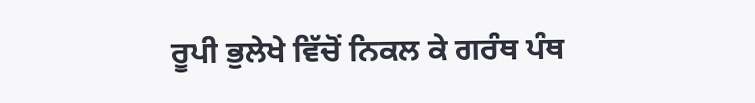ਰੂਪੀ ਭੁਲੇਖੇ ਵਿੱਚੋਂ ਨਿਕਲ ਕੇ ਗਰੰਥ ਪੰਥ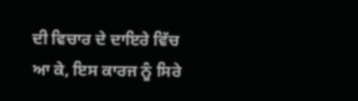ਦੀ ਵਿਚਾਰ ਦੇ ਦਾਇਰੇ ਵਿੱਚ
ਆ ਕੇ, ਇਸ ਕਾਰਜ ਨੂੰ ਸਿਰੇ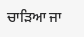ਚਾੜਿਆ ਜਾ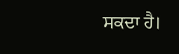ਸਕਦਾ ਹੈ।